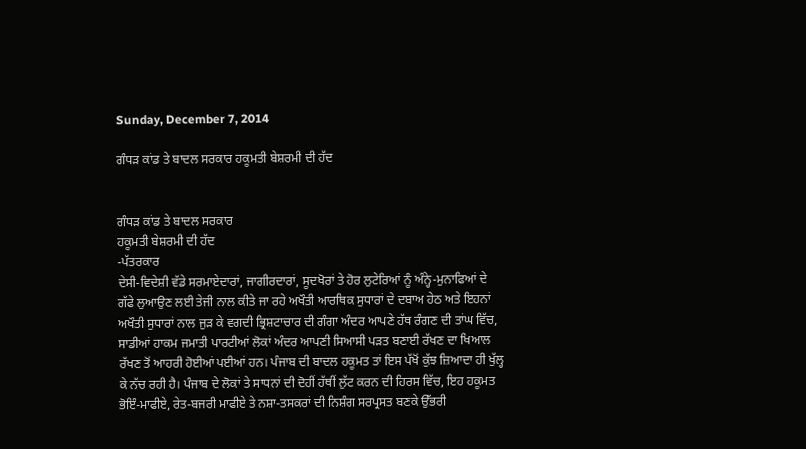Sunday, December 7, 2014

ਗੰਧੜ ਕਾਂਡ ਤੇ ਬਾਦਲ ਸਰਕਾਰ ਹਕੂਮਤੀ ਬੇਸ਼ਰਮੀ ਦੀ ਹੱਦ


ਗੰਧੜ ਕਾਂਡ ਤੇ ਬਾਦਲ ਸਰਕਾਰ
ਹਕੂਮਤੀ ਬੇਸ਼ਰਮੀ ਦੀ ਹੱਦ
-ਪੱਤਰਕਾਰ
ਦੇਸੀ-ਵਿਦੇਸ਼ੀ ਵੱਡੇ ਸਰਮਾਏਦਾਰਾਂ, ਜਾਗੀਰਦਾਰਾਂ, ਸੂਦਖੋਰਾਂ ਤੇ ਹੋਰ ਲੁਟੇਰਿਆਂ ਨੂੰ ਅੰਨ੍ਹੇ-ਮੁਨਾਫਿਆਂ ਦੇ ਗੱਫੇ ਲੁਆਉਣ ਲਈ ਤੇਜੀ ਨਾਲ ਕੀਤੇ ਜਾ ਰਹੇ ਅਖੌਤੀ ਆਰਥਿਕ ਸੁਧਾਰਾਂ ਦੇ ਦਬਾਅ ਹੇਠ ਅਤੇ ਇਹਨਾਂ ਅਖੌਤੀ ਸੁਧਾਰਾਂ ਨਾਲ ਜੁੜ ਕੇ ਵਗਦੀ ਭ੍ਰਿਸ਼ਟਾਚਾਰ ਦੀ ਗੰਗਾ ਅੰਦਰ ਆਪਣੇ ਹੱਥ ਰੰਗਣ ਦੀ ਤਾਂਘ ਵਿੱਚ, ਸਾਡੀਆਂ ਹਾਕਮ ਜਮਾਤੀ ਪਾਰਟੀਆਂ ਲੋਕਾਂ ਅੰਦਰ ਆਪਣੀ ਸਿਆਸੀ ਪੜਤ ਬਣਾਈ ਰੱਖਣ ਦਾ ਖਿਆਲ ਰੱਖਣ ਤੋਂ ਆਹਰੀ ਹੋਈਆਂ ਪਈਆਂ ਹਨ। ਪੰਜਾਬ ਦੀ ਬਾਦਲ ਹਕੂਮਤ ਤਾਂ ਇਸ ਪੱਖੋਂ ਕੁੱਝ ਜ਼ਿਆਦਾ ਹੀ ਖੁੱਲ੍ਹ ਕੇ ਨੱਚ ਰਹੀ ਹੈ। ਪੰਜਾਬ ਦੇ ਲੋਕਾਂ ਤੇ ਸਾਧਨਾਂ ਦੀ ਦੋਹੀਂ ਹੱਥੀਂ ਲੁੱਟ ਕਰਨ ਦੀ ਹਿਰਸ ਵਿੱਚ, ਇਹ ਹਕੂਮਤ ਭੋਇੰ-ਮਾਫੀਏ, ਰੇਤ-ਬਜਰੀ ਮਾਫੀਏ ਤੇ ਨਸ਼ਾ-ਤਸਕਰਾਂ ਦੀ ਨਿਸ਼ੰਗ ਸਰਪ੍ਰਸਤ ਬਣਕੇ ਉੱਭਰੀ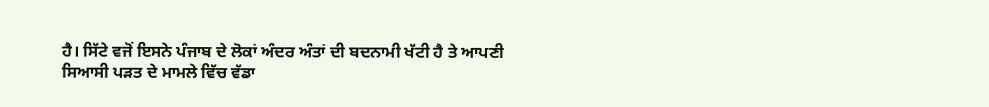ਹੈ। ਸਿੱਟੇ ਵਜੋਂ ਇਸਨੇ ਪੰਜਾਬ ਦੇ ਲੋਕਾਂ ਅੰਦਰ ਅੰਤਾਂ ਦੀ ਬਦਨਾਮੀ ਖੱਟੀ ਹੈ ਤੇ ਆਪਣੀ ਸਿਆਸੀ ਪੜਤ ਦੇ ਮਾਮਲੇ ਵਿੱਚ ਵੱਡਾ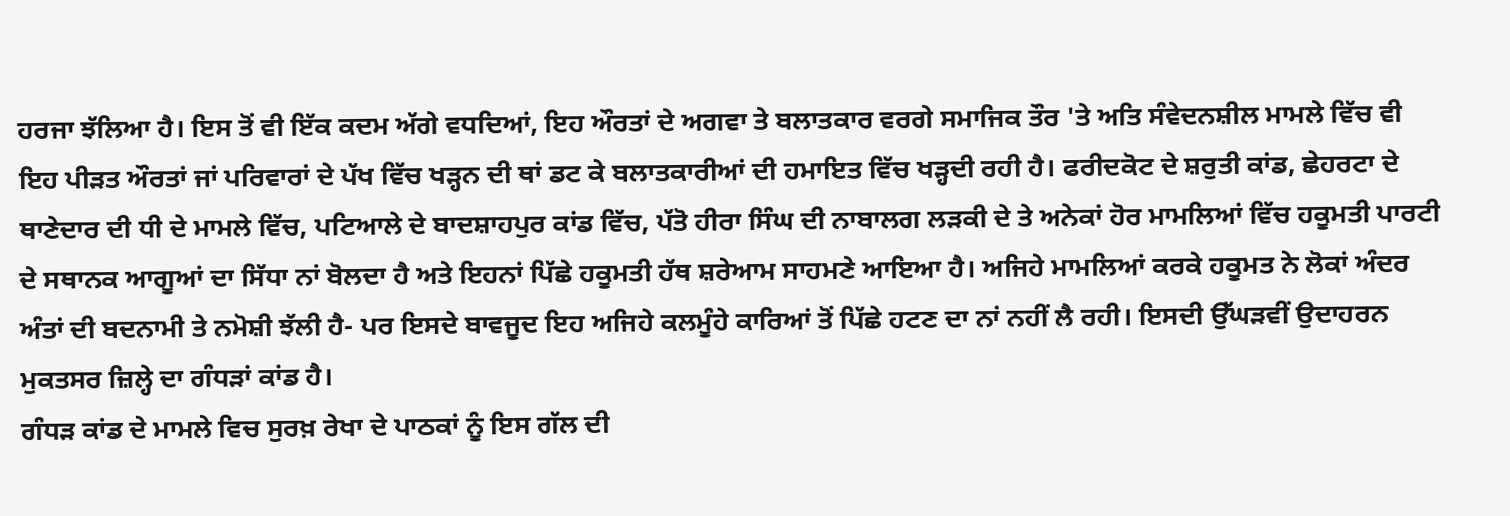ਹਰਜਾ ਝੱਲਿਆ ਹੈ। ਇਸ ਤੋਂ ਵੀ ਇੱਕ ਕਦਮ ਅੱਗੇ ਵਧਦਿਆਂ, ਇਹ ਔਰਤਾਂ ਦੇ ਅਗਵਾ ਤੇ ਬਲਾਤਕਾਰ ਵਰਗੇ ਸਮਾਜਿਕ ਤੌਰ 'ਤੇ ਅਤਿ ਸੰਵੇਦਨਸ਼ੀਲ ਮਾਮਲੇ ਵਿੱਚ ਵੀ ਇਹ ਪੀੜਤ ਔਰਤਾਂ ਜਾਂ ਪਰਿਵਾਰਾਂ ਦੇ ਪੱਖ ਵਿੱਚ ਖੜ੍ਹਨ ਦੀ ਥਾਂ ਡਟ ਕੇ ਬਲਾਤਕਾਰੀਆਂ ਦੀ ਹਮਾਇਤ ਵਿੱਚ ਖੜ੍ਹਦੀ ਰਹੀ ਹੈ। ਫਰੀਦਕੋਟ ਦੇ ਸ਼ਰੁਤੀ ਕਾਂਡ, ਛੇਹਰਟਾ ਦੇ ਥਾਣੇਦਾਰ ਦੀ ਧੀ ਦੇ ਮਾਮਲੇ ਵਿੱਚ, ਪਟਿਆਲੇ ਦੇ ਬਾਦਸ਼ਾਹਪੁਰ ਕਾਂਡ ਵਿੱਚ, ਪੱਤੋ ਹੀਰਾ ਸਿੰਘ ਦੀ ਨਾਬਾਲਗ ਲੜਕੀ ਦੇ ਤੇ ਅਨੇਕਾਂ ਹੋਰ ਮਾਮਲਿਆਂ ਵਿੱਚ ਹਕੂਮਤੀ ਪਾਰਟੀ ਦੇ ਸਥਾਨਕ ਆਗੂਆਂ ਦਾ ਸਿੱਧਾ ਨਾਂ ਬੋਲਦਾ ਹੈ ਅਤੇ ਇਹਨਾਂ ਪਿੱਛੇ ਹਕੂਮਤੀ ਹੱਥ ਸ਼ਰੇਆਮ ਸਾਹਮਣੇ ਆਇਆ ਹੈ। ਅਜਿਹੇ ਮਾਮਲਿਆਂ ਕਰਕੇ ਹਕੂਮਤ ਨੇ ਲੋਕਾਂ ਅੰਦਰ ਅੰਤਾਂ ਦੀ ਬਦਨਾਮੀ ਤੇ ਨਮੋਸ਼ੀ ਝੱਲੀ ਹੈ- ਪਰ ਇਸਦੇ ਬਾਵਜੂਦ ਇਹ ਅਜਿਹੇ ਕਲਮੂੰਹੇ ਕਾਰਿਆਂ ਤੋਂ ਪਿੱਛੇ ਹਟਣ ਦਾ ਨਾਂ ਨਹੀਂ ਲੈ ਰਹੀ। ਇਸਦੀ ਉੱਘੜਵੀਂ ਉਦਾਹਰਨ ਮੁਕਤਸਰ ਜ਼ਿਲ੍ਹੇ ਦਾ ਗੰਧੜਾਂ ਕਾਂਡ ਹੈ।
ਗੰਧੜ ਕਾਂਡ ਦੇ ਮਾਮਲੇ ਵਿਚ ਸੁਰਖ਼ ਰੇਖਾ ਦੇ ਪਾਠਕਾਂ ਨੂੰ ਇਸ ਗੱਲ ਦੀ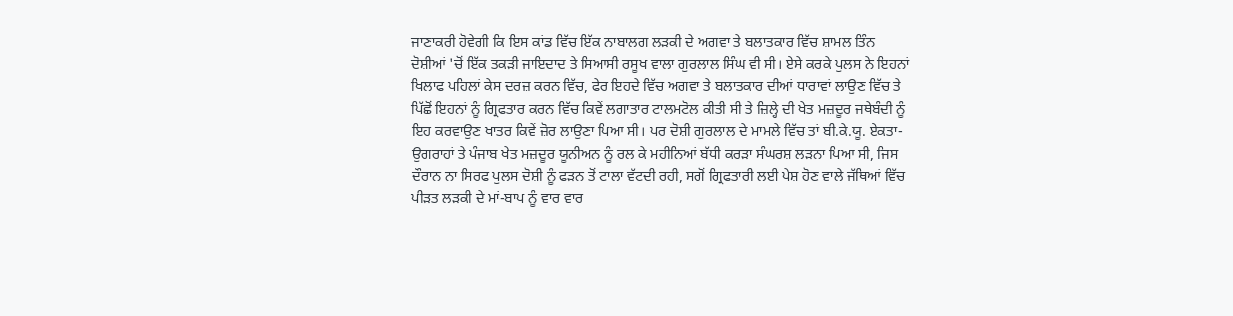ਜਾਣਾਕਰੀ ਹੋਵੇਗੀ ਕਿ ਇਸ ਕਾਂਡ ਵਿੱਚ ਇੱਕ ਨਾਬਾਲਗ ਲੜਕੀ ਦੇ ਅਗਵਾ ਤੇ ਬਲਾਤਕਾਰ ਵਿੱਚ ਸ਼ਾਮਲ ਤਿੰਨ ਦੋਸ਼ੀਆਂ 'ਚੋਂ ਇੱਕ ਤਕੜੀ ਜਾਇਦਾਦ ਤੇ ਸਿਆਸੀ ਰਸੂਖ ਵਾਲਾ ਗੁਰਲਾਲ ਸਿੰਘ ਵੀ ਸੀ। ਏਸੇ ਕਰਕੇ ਪੁਲਸ ਨੇ ਇਹਨਾਂ ਖਿਲਾਫ ਪਹਿਲਾਂ ਕੇਸ ਦਰਜ਼ ਕਰਨ ਵਿੱਚ, ਫੇਰ ਇਹਦੇ ਵਿੱਚ ਅਗਵਾ ਤੇ ਬਲਾਤਕਾਰ ਦੀਆਂ ਧਾਰਾਵਾਂ ਲਾਉਣ ਵਿੱਚ ਤੇ ਪਿੱਛੋਂ ਇਹਨਾਂ ਨੂੰ ਗ੍ਰਿਫਤਾਰ ਕਰਨ ਵਿੱਚ ਕਿਵੇਂ ਲਗਾਤਾਰ ਟਾਲਮਟੋਲ ਕੀਤੀ ਸੀ ਤੇ ਜ਼ਿਲ੍ਹੇ ਦੀ ਖੇਤ ਮਜ਼ਦੂਰ ਜਥੇਬੰਦੀ ਨੂੰ ਇਹ ਕਰਵਾਉਣ ਖਾਤਰ ਕਿਵੇਂ ਜ਼ੋਰ ਲਾਉਣਾ ਪਿਆ ਸੀ। ਪਰ ਦੋਸ਼ੀ ਗੁਰਲਾਲ ਦੇ ਮਾਮਲੇ ਵਿੱਚ ਤਾਂ ਬੀ.ਕੇ.ਯੂ. ਏਕਤਾ-ਉਗਰਾਹਾਂ ਤੇ ਪੰਜਾਬ ਖੇਤ ਮਜ਼ਦੂਰ ਯੂਨੀਅਨ ਨੂੰ ਰਲ ਕੇ ਮਹੀਨਿਆਂ ਬੱਧੀ ਕਰੜਾ ਸੰਘਰਸ਼ ਲੜਨਾ ਪਿਆ ਸੀ, ਜਿਸ ਦੌਰਾਨ ਨਾ ਸਿਰਫ ਪੁਲਸ ਦੋਸ਼ੀ ਨੂੰ ਫੜਨ ਤੋਂ ਟਾਲਾ ਵੱਟਦੀ ਰਹੀ, ਸਗੋਂ ਗ੍ਰਿਫਤਾਰੀ ਲਈ ਪੇਸ਼ ਹੋਣ ਵਾਲੇ ਜੱਥਿਆਂ ਵਿੱਚ ਪੀੜਤ ਲੜਕੀ ਦੇ ਮਾਂ-ਬਾਪ ਨੂੰ ਵਾਰ ਵਾਰ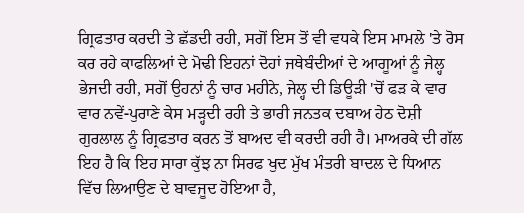ਗ੍ਰਿਫਤਾਰ ਕਰਦੀ ਤੇ ਛੱਡਦੀ ਰਹੀ, ਸਗੋਂ ਇਸ ਤੋਂ ਵੀ ਵਧਕੇ ਇਸ ਮਾਮਲੇ 'ਤੇ ਰੋਸ ਕਰ ਰਹੇ ਕਾਫਲਿਆਂ ਦੇ ਮੋਢੀ ਇਹਨਾਂ ਦੋਹਾਂ ਜਥੇਬੰਦੀਆਂ ਦੇ ਆਗੂਆਂ ਨੂੰ ਜੇਲ੍ਹ ਭੇਜਦੀ ਰਹੀ, ਸਗੋਂ ਉਹਨਾਂ ਨੂੰ ਚਾਰ ਮਹੀਨੇ, ਜੇਲ੍ਹ ਦੀ ਡਿਊੜੀ 'ਚੋਂ ਫੜ ਕੇ ਵਾਰ ਵਾਰ ਨਵੇਂ-ਪੁਰਾਣੇ ਕੇਸ ਮੜ੍ਹਦੀ ਰਹੀ ਤੇ ਭਾਰੀ ਜਨਤਕ ਦਬਾਅ ਹੇਠ ਦੋਸ਼ੀ ਗੁਰਲਾਲ ਨੂੰ ਗ੍ਰਿਫਤਾਰ ਕਰਨ ਤੋਂ ਬਾਅਦ ਵੀ ਕਰਦੀ ਰਹੀ ਹੈ। ਮਾਅਰਕੇ ਦੀ ਗੱਲ ਇਹ ਹੈ ਕਿ ਇਹ ਸਾਰਾ ਕੁੱਝ ਨਾ ਸਿਰਫ ਖੁਦ ਮੁੱਖ ਮੰਤਰੀ ਬਾਦਲ ਦੇ ਧਿਆਨ ਵਿੱਚ ਲਿਆਉਣ ਦੇ ਬਾਵਜੂਦ ਹੋਇਆ ਹੈ,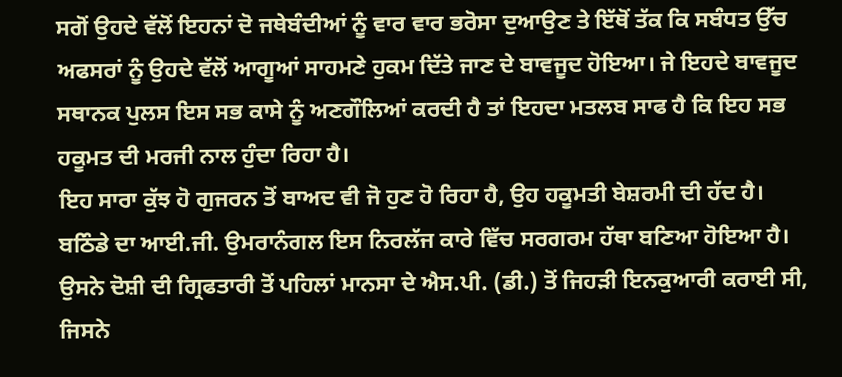ਸਗੋਂ ਉਹਦੇ ਵੱਲੋਂ ਇਹਨਾਂ ਦੋ ਜਥੇਬੰਦੀਆਂ ਨੂੰ ਵਾਰ ਵਾਰ ਭਰੋਸਾ ਦੁਆਉਣ ਤੇ ਇੱਥੋਂ ਤੱਕ ਕਿ ਸਬੰਧਤ ਉੱਚ ਅਫਸਰਾਂ ਨੂੰ ਉਹਦੇ ਵੱਲੋਂ ਆਗੂਆਂ ਸਾਹਮਣੇ ਹੁਕਮ ਦਿੱਤੇ ਜਾਣ ਦੇ ਬਾਵਜੂਦ ਹੋਇਆ। ਜੇ ਇਹਦੇ ਬਾਵਜੂਦ ਸਥਾਨਕ ਪੁਲਸ ਇਸ ਸਭ ਕਾਸੇ ਨੂੰ ਅਣਗੌਲਿਆਂ ਕਰਦੀ ਹੈ ਤਾਂ ਇਹਦਾ ਮਤਲਬ ਸਾਫ ਹੈ ਕਿ ਇਹ ਸਭ ਹਕੂਮਤ ਦੀ ਮਰਜੀ ਨਾਲ ਹੁੰਦਾ ਰਿਹਾ ਹੈ।
ਇਹ ਸਾਰਾ ਕੁੱਝ ਹੋ ਗੁਜਰਨ ਤੋਂ ਬਾਅਦ ਵੀ ਜੋ ਹੁਣ ਹੋ ਰਿਹਾ ਹੈ, ਉਹ ਹਕੂਮਤੀ ਬੇਸ਼ਰਮੀ ਦੀ ਹੱਦ ਹੈ। ਬਠਿੰਡੇ ਦਾ ਆਈ.ਜੀ. ਉਮਰਾਨੰਗਲ ਇਸ ਨਿਰਲੱਜ ਕਾਰੇ ਵਿੱਚ ਸਰਗਰਮ ਹੱਥਾ ਬਣਿਆ ਹੋਇਆ ਹੈ। ਉਸਨੇ ਦੋਸ਼ੀ ਦੀ ਗ੍ਰਿਫਤਾਰੀ ਤੋਂ ਪਹਿਲਾਂ ਮਾਨਸਾ ਦੇ ਐਸ.ਪੀ. (ਡੀ.) ਤੋਂ ਜਿਹੜੀ ਇਨਕੁਆਰੀ ਕਰਾਈ ਸੀ, ਜਿਸਨੇ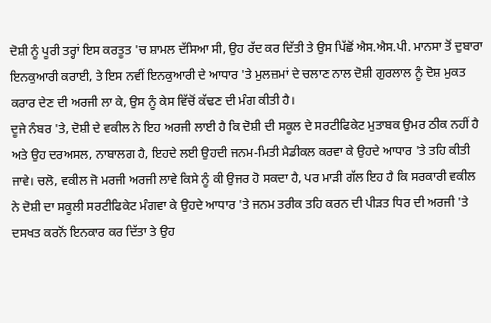ਦੋਸ਼ੀ ਨੂੰ ਪੂਰੀ ਤਰ੍ਹਾਂ ਇਸ ਕਰਤੂਤ 'ਚ ਸ਼ਾਮਲ ਦੱਸਿਆ ਸੀ, ਉਹ ਰੱਦ ਕਰ ਦਿੱਤੀ ਤੇ ਉਸ ਪਿੱਛੋਂ ਐਸ.ਐਸ.ਪੀ. ਮਾਨਸਾ ਤੋਂ ਦੁਬਾਰਾ ਇਨਕੁਆਰੀ ਕਰਾਈ, ਤੇ ਇਸ ਨਵੀਂ ਇਨਕੁਆਰੀ ਦੇ ਆਧਾਰ 'ਤੇ ਮੁਲਜ਼ਮਾਂ ਦੇ ਚਲਾਣ ਨਾਲ ਦੋਸ਼ੀ ਗੁਰਲਾਲ ਨੂੰ ਦੋਸ਼ ਮੁਕਤ ਕਰਾਰ ਦੇਣ ਦੀ ਅਰਜੀ ਲਾ ਕੇ, ਉਸ ਨੂੰ ਕੇਸ ਵਿੱਚੋਂ ਕੱਢਣ ਦੀ ਮੰਗ ਕੀਤੀ ਹੈ।
ਦੂਜੇ ਨੰਬਰ 'ਤੇ, ਦੋਸ਼ੀ ਦੇ ਵਕੀਲ ਨੇ ਇਹ ਅਰਜੀ ਲਾਈ ਹੈ ਕਿ ਦੋਸ਼ੀ ਦੀ ਸਕੂਲ ਦੇ ਸਰਟੀਫਿਕੇਟ ਮੁਤਾਬਕ ਉਮਰ ਠੀਕ ਨਹੀਂ ਹੈ ਅਤੇ ਉਹ ਦਰਅਸਲ, ਨਾਬਾਲਗ ਹੈ, ਇਹਦੇ ਲਈ ਉਹਦੀ ਜਨਮ-ਮਿਤੀ ਮੈਡੀਕਲ ਕਰਵਾ ਕੇ ਉਹਦੇ ਆਧਾਰ 'ਤੇ ਤਹਿ ਕੀਤੀ ਜਾਵੇ। ਚਲੋ, ਵਕੀਲ ਜੋ ਮਰਜੀ ਅਰਜੀ ਲਾਵੇ ਕਿਸੇ ਨੂੰ ਕੀ ਉਜਰ ਹੋ ਸਕਦਾ ਹੈ, ਪਰ ਮਾੜੀ ਗੱਲ ਇਹ ਹੈ ਕਿ ਸਰਕਾਰੀ ਵਕੀਲ ਨੇ ਦੋਸ਼ੀ ਦਾ ਸਕੂਲੀ ਸਰਟੀਫਿਕੇਟ ਮੰਗਵਾ ਕੇ ਉਹਦੇ ਆਧਾਰ 'ਤੇ ਜਨਮ ਤਰੀਕ ਤਹਿ ਕਰਨ ਦੀ ਪੀੜਤ ਧਿਰ ਦੀ ਅਰਜੀ 'ਤੇ ਦਸਖਤ ਕਰਨੋਂ ਇਨਕਾਰ ਕਰ ਦਿੱਤਾ ਤੇ ਉਹ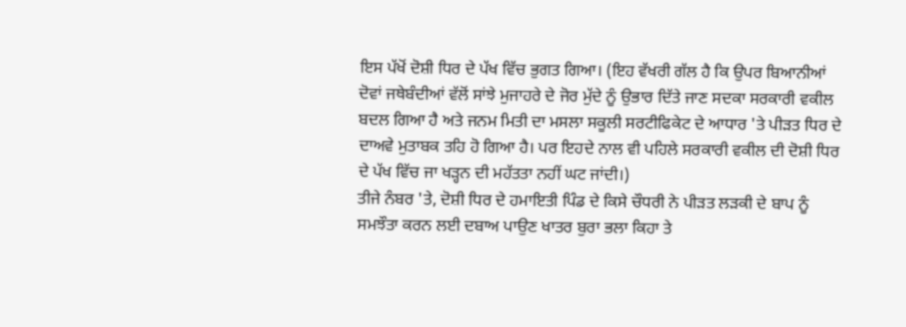ਇਸ ਪੱਖੋਂ ਦੋਸ਼ੀ ਧਿਰ ਦੇ ਪੱਖ ਵਿੱਚ ਭੁਗਤ ਗਿਆ। (ਇਹ ਵੱਖਰੀ ਗੱਲ ਹੈ ਕਿ ਉਪਰ ਬਿਆਨੀਆਂ ਦੋਵਾਂ ਜਥੇਬੰਦੀਆਂ ਵੱਲੋਂ ਸਾਂਝੇ ਮੁਜਾਹਰੇ ਦੇ ਜੋਰ ਮੁੱਦੇ ਨੂੰ ਉਭਾਰ ਦਿੱਤੇ ਜਾਣ ਸਦਕਾ ਸਰਕਾਰੀ ਵਕੀਲ ਬਦਲ ਗਿਆ ਹੈ ਅਤੇ ਜਨਮ ਮਿਤੀ ਦਾ ਮਸਲਾ ਸਕੂਲੀ ਸਰਟੀਫਿਕੇਟ ਦੇ ਆਧਾਰ 'ਤੇ ਪੀੜਤ ਧਿਰ ਦੇ ਦਾਅਵੇ ਮੁਤਾਬਕ ਤਹਿ ਹੋ ਗਿਆ ਹੈ। ਪਰ ਇਹਦੇ ਨਾਲ ਵੀ ਪਹਿਲੇ ਸਰਕਾਰੀ ਵਕੀਲ ਦੀ ਦੋਸ਼ੀ ਧਿਰ ਦੇ ਪੱਖ ਵਿੱਚ ਜਾ ਖੜ੍ਹਨ ਦੀ ਮਹੱਤਤਾ ਨਹੀਂ ਘਟ ਜਾਂਦੀ।)
ਤੀਜੇ ਨੰਬਰ 'ਤੇ, ਦੋਸ਼ੀ ਧਿਰ ਦੇ ਹਮਾਇਤੀ ਪਿੰਡ ਦੇ ਕਿਸੇ ਚੌਧਰੀ ਨੇ ਪੀੜਤ ਲੜਕੀ ਦੇ ਬਾਪ ਨੂੰ ਸਮਝੌਤਾ ਕਰਨ ਲਈ ਦਬਾਅ ਪਾਉਣ ਖਾਤਰ ਬੁਰਾ ਭਲਾ ਕਿਹਾ ਤੇ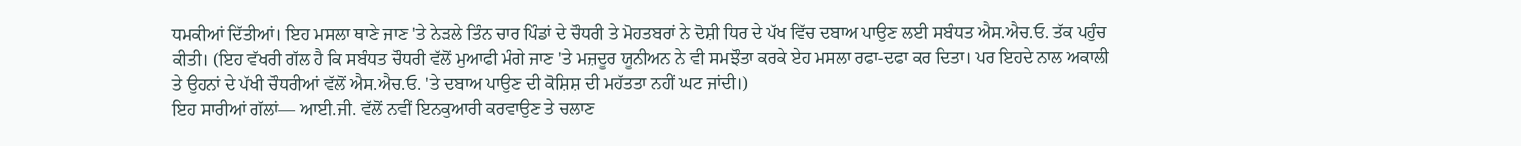ਧਮਕੀਆਂ ਦਿੱਤੀਆਂ। ਇਹ ਮਸਲਾ ਥਾਣੇ ਜਾਣ 'ਤੇ ਨੇੜਲੇ ਤਿੰਨ ਚਾਰ ਪਿੰਡਾਂ ਦੇ ਚੌਧਰੀ ਤੇ ਮੋਹਤਬਰਾਂ ਨੇ ਦੋਸ਼ੀ ਧਿਰ ਦੇ ਪੱਖ ਵਿੱਚ ਦਬਾਅ ਪਾਉਣ ਲਈ ਸਬੰਧਤ ਐਸ.ਐਚ.ਓ. ਤੱਕ ਪਹੁੰਚ ਕੀਤੀ। (ਇਹ ਵੱਖਰੀ ਗੱਲ ਹੈ ਕਿ ਸਬੰਧਤ ਚੌਧਰੀ ਵੱਲੋਂ ਮੁਆਫੀ ਮੰਗੇ ਜਾਣ 'ਤੇ ਮਜ਼ਦੂਰ ਯੂਨੀਅਨ ਨੇ ਵੀ ਸਮਝੌਤਾ ਕਰਕੇ ਏਹ ਮਸਲਾ ਰਫਾ-ਦਫਾ ਕਰ ਦਿਤਾ। ਪਰ ਇਹਦੇ ਨਾਲ ਅਕਾਲੀ ਤੇ ਉਹਨਾਂ ਦੇ ਪੱਖੀ ਚੌਧਰੀਆਂ ਵੱਲੋਂ ਐਸ.ਐਚ.ਓ. 'ਤੇ ਦਬਾਅ ਪਾਉਣ ਦੀ ਕੋਸ਼ਿਸ਼ ਦੀ ਮਹੱਤਤਾ ਨਹੀਂ ਘਟ ਜਾਂਦੀ।)
ਇਹ ਸਾਰੀਆਂ ਗੱਲਾਂ— ਆਈ.ਜੀ. ਵੱਲੋਂ ਨਵੀਂ ਇਨਕੁਆਰੀ ਕਰਵਾਉਣ ਤੇ ਚਲਾਣ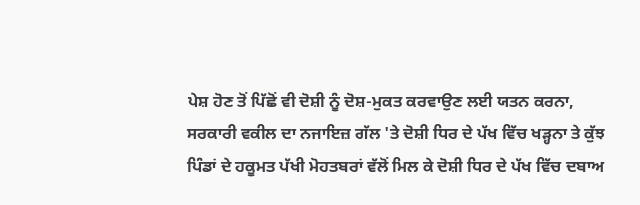ਪੇਸ਼ ਹੋਣ ਤੋਂ ਪਿੱਛੋਂ ਵੀ ਦੋਸ਼ੀ ਨੂੰ ਦੋਸ਼-ਮੁਕਤ ਕਰਵਾਉਣ ਲਈ ਯਤਨ ਕਰਨਾ, ਸਰਕਾਰੀ ਵਕੀਲ ਦਾ ਨਜਾਇਜ਼ ਗੱਲ 'ਤੇ ਦੋਸ਼ੀ ਧਿਰ ਦੇ ਪੱਖ ਵਿੱਚ ਖੜ੍ਹਨਾ ਤੇ ਕੁੱਝ ਪਿੰਡਾਂ ਦੇ ਹਕੂਮਤ ਪੱਖੀ ਮੋਹਤਬਰਾਂ ਵੱਲੋਂ ਮਿਲ ਕੇ ਦੋਸ਼ੀ ਧਿਰ ਦੇ ਪੱਖ ਵਿੱਚ ਦਬਾਅ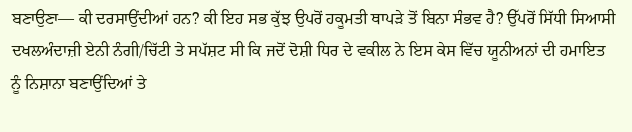ਬਣਾਉਣਾ— ਕੀ ਦਰਸਾਉਂਦੀਆਂ ਹਨ? ਕੀ ਇਹ ਸਭ ਕੁੱਝ ਉਪਰੋਂ ਹਕੂਮਤੀ ਥਾਪੜੇ ਤੋਂ ਬਿਨਾ ਸੰਭਵ ਹੈ? ਉੱਪਰੋਂ ਸਿੱਧੀ ਸਿਆਸੀ ਦਖਲਅੰਦਾਜ਼ੀ ਏਨੀ ਨੰਗੀ/ਚਿੱਟੀ ਤੇ ਸਪੱਸ਼ਟ ਸੀ ਕਿ ਜਦੋਂ ਦੋਸ਼ੀ ਧਿਰ ਦੇ ਵਕੀਲ ਨੇ ਇਸ ਕੇਸ ਵਿੱਚ ਯੂਨੀਅਨਾਂ ਦੀ ਹਮਾਇਤ ਨੂੰ ਨਿਸ਼ਾਨਾ ਬਣਾਉਂਦਿਆਂ ਤੇ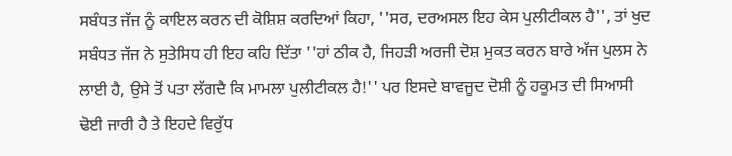ਸਬੰਧਤ ਜੱਜ ਨੂੰ ਕਾਇਲ ਕਰਨ ਦੀ ਕੋਸ਼ਿਸ਼ ਕਰਦਿਆਂ ਕਿਹਾ, ''ਸਰ, ਦਰਅਸਲ ਇਹ ਕੇਸ ਪੁਲੀਟੀਕਲ ਹੈ'', ਤਾਂ ਖੁਦ ਸਬੰਧਤ ਜੱਜ ਨੇ ਸੁਤੇਸਿਧ ਹੀ ਇਹ ਕਹਿ ਦਿੱਤਾ ''ਹਾਂ ਠੀਕ ਹੈ, ਜਿਹੜੀ ਅਰਜੀ ਦੋਸ਼ ਮੁਕਤ ਕਰਨ ਬਾਰੇ ਅੱਜ ਪੁਲਸ ਨੇ ਲਾਈ ਹੈ, ਉਸੇ ਤੋਂ ਪਤਾ ਲੱਗਦੈ ਕਿ ਮਾਮਲਾ ਪੁਲੀਟੀਕਲ ਹੈ!'' ਪਰ ਇਸਦੇ ਬਾਵਜੂਦ ਦੋਸ਼ੀ ਨੂੰ ਹਕੂਮਤ ਦੀ ਸਿਆਸੀ ਢੋਈ ਜਾਰੀ ਹੈ ਤੇ ਇਹਦੇ ਵਿਰੁੱਧ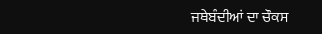ਜਥੇਬੰਦੀਆਂ ਦਾ ਚੌਕਸ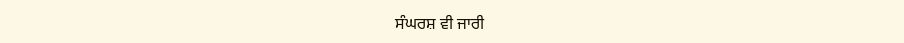ਸੰਘਰਸ਼ ਵੀ ਜਾਰੀ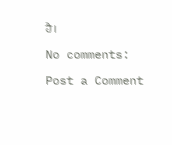ਹੈ।

No comments:

Post a Comment